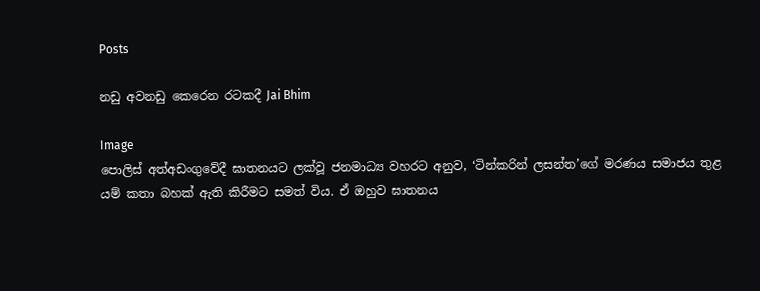Posts

නඩු අවනඩු කෙරෙන රටකදී Jai Bhim

Image
පොලිස් අත්අඩංගුවේදී ඝාතනයට ලක්වූ ජනමාධ්‍ය වහරට අනුව, ‘ටින්කරින් ලසන්ත’ගේ මරණය සමාජය තුළ යම් කතා බහක් ඇති කිරීමට සමත් විය. ඒ ඔහුව ඝාතනය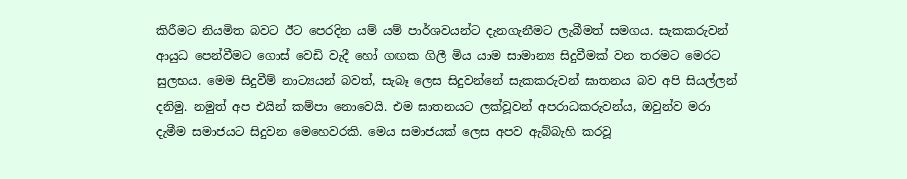කිරීමට නියමිත බවට ඊට පෙරදින යම් යම් පාර්ශවයන්ට දැනගැනීමට ලැබීමත් සමගය. සැකකරුවන් ආයුධ පෙන්වීමට ගොස් වෙඩි වැදී හෝ ගඟක ගිලී මිය යාම සාමාන්‍ය සිදුවීමක් වන තරමට මෙරට සුලභය. මෙම සිදුවීම් නාට්‍යයන් බවත්, සැබෑ ලෙස සිදුවන්නේ සැකකරුවන් ඝාතනය බව අපි සියල්ලන් දනිමු. නමුත් අප එයින් කම්පා නොවෙයි. එම ඝාතනයට ලක්වූවන් අපරාධකරුවන්ය, ඔවුන්ව මරා දැමීම සමාජයට සිදුවන මෙහෙවරකි. මෙය සමාජයක් ලෙස අපව ඇබ්බැහි කරවූ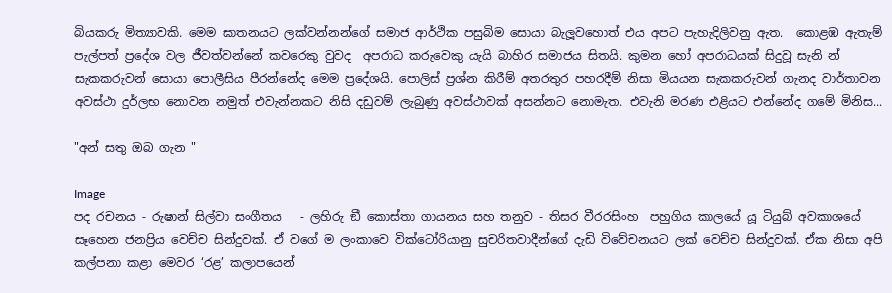බියකරු මිත්‍යාවකි. මෙම ඝාතනයට ලක්වන්නන්ගේ සමාජ ආර්ථික පසුබිම සොයා බැලූවහොත් එය අපට පැහැදිලිවනු ඇත.  කොළඹ ඇතැම් පැල්පත් ප්‍රදේශ වල ජීවත්වන්නේ කවරෙකු වුවද  අපරාධ කරුවෙකු යැයි බාහිර සමාජය සිතයි. කුමන හෝ අපරාධයක් සිදුවූ සැනි න් සැකකරුවන් සොයා පොලීසිය පීරන්නේද මෙම ප්‍රදේශයි. පොලිස් ප්‍රශ්න කිරීම් අතරතුර පහරදීම් නිසා මියයන සැකකරුවන් ගැනද වාර්තාවන අවස්ථා දුර්ලභ නොවන නමුත් එවැන්නකට නිසි දඩුවම් ලැබුණු අවස්ථාවක් අසන්නට නොමැත. එවැනි මරණ එළියට එන්නේද ගමේ මිනිස...

"අන් සතු ඔබ ගැන "

Image
පද රචනය - රුෂාන් සිල්වා සංගීතය   - ලහිරු ඞී කොස්තා ගායනය සහ තනුව - තිසර වීරරසිංහ  පහුගිය කාලයේ යූ ටියුබ් අවකාශයේ සෑහෙන ජනප්‍රිය වෙච්ච සින්දුවක්. ඒ වගේ ම ලංකාවෙ වික්ටෝරියානු සුචරිතවාදීන්ගේ දැඩි විවේචනයට ලක් වෙච්ච සින්දුවක්. ඒක නිසා අපි කල්පනා කළා මෙවර ‘රළ’ කලාපයෙන්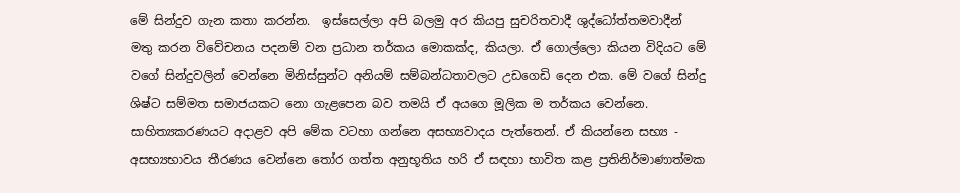මේ සින්දුව ගැන කතා කරන්න.  ඉස්සෙල්ලා අපි බලමු අර කියපු සුචරිතවාදී ශුද්ධෝත්තමවාදීන් මතු කරන විවේචනය පදනම් වන ප්‍රධාන තර්කය මොකක්ද, කියලා. ඒ ගොල්ලො කියන විදියට මේ වගේ සින්දුවලින් වෙන්නෙ මිනිස්සුන්ට අනියම් සම්බන්ධතාවලට උඩගෙඩි දෙන එක. මේ වගේ සින්දු  ශිෂ්ට සම්මත සමාජයකට නො ගැළපෙන බව තමයි ඒ අයගෙ මූලික ම තර්කය වෙන්නෙ.  සාහිත්‍යකරණයට අදාළව අපි මේක වටහා ගන්නෙ අසභ්‍යවාදය පැත්තෙන්. ඒ කියන්නෙ සභ්‍ය - අසභ්‍යභාවය තීරණය වෙන්නෙ තෝර ගත්ත අනුභූතිය හරි ඒ සඳහා භාවිත කළ ප්‍රතිනිර්මාණාත්මක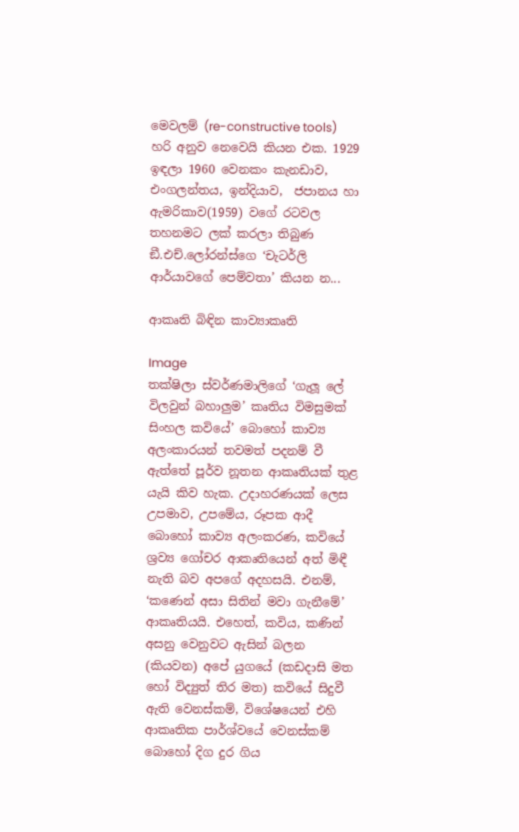මෙවලම් (re-constructive tools) හරි අනුව නෙවෙයි කියන එක. 1929 ඉඳලා 1960 වෙනකං කැනඩාව, එංගලන්තය, ඉන්දියාව,  ජපානය හා ඇමරිකාව(1959) වගේ රටවල තහනමට ලක් කරලා තිබුණ ඞී.එච්.ලෝරන්ස්ගෙ ‘චැටර්ලි ආර්යාවගේ පෙම්වතා’ කියන න...

ආකෘති බිඳින කාව්‍යාකෘති

Image
තක්ෂිලා ස්වර්ණමාලිගේ ‘ගැලූ ලේ විලවුන් බහාලුම’ කෘතිය විමසුමක්  සිංහල කවියේ’ බොහෝ කාව්‍ය අලංකාරයන් තවමත් පදනම් වී ඇත්තේ පූර්ව නූතන ආකෘතියක් තුළ යැයි කිව හැක. උදාහරණයක් ලෙස උපමාව, උපමේය, රූපක ආදී බොහෝ කාව්‍ය අලංකරණ, කවියේ ශ්‍රව්‍ය ගෝචර ආකෘතියෙන් අත් මිඳී නැති බව අපගේ අදහසයි. එනම්, ‘කණෙන් අසා සිතින් මවා ගැනීමේ’ ආකෘතියයි. එහෙත්, කවිය, කණින් අසනු වෙනුවට ඇසින් බලන (කියවන) අපේ යුගයේ (කඩදාසි මත හෝ විද්‍යුත් තිර මත) කවියේ සිදුවී ඇති වෙනස්කම්, විශේෂයෙන් එහි ආකෘතික පාර්ශ්වයේ වෙනස්කම් බොහෝ දිග දුර ගිය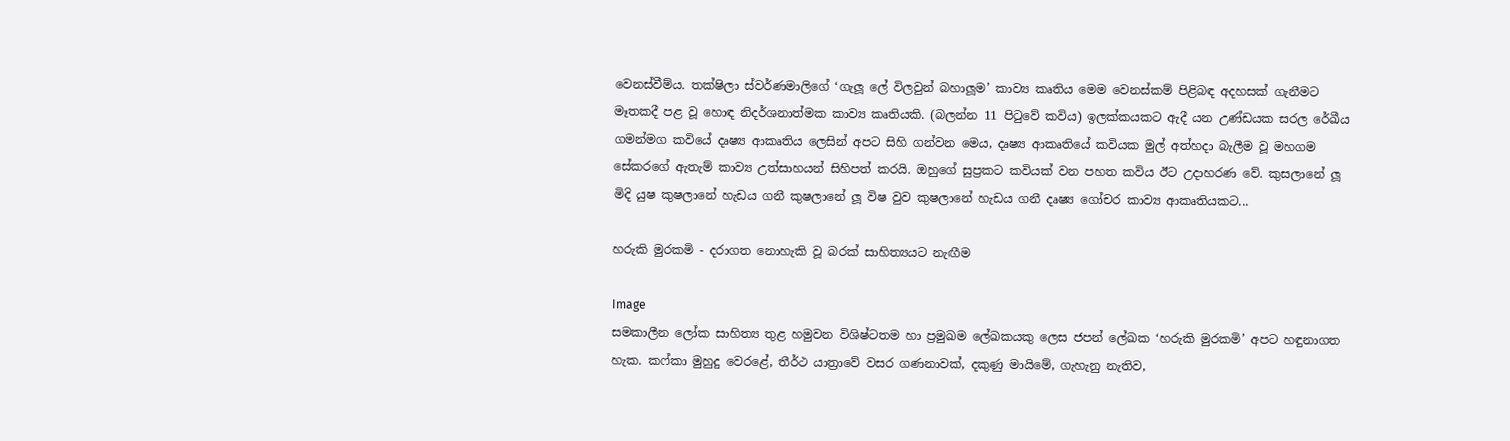වෙනස්වීම්ය. තක්ෂිලා ස්වර්ණමාලිගේ ‘ගැලූ ලේ විලවුන් බහාලූම’ කාව්‍ය කෘතිය මෙම වෙනස්කම් පිළිබඳ අදහසක් ගැනීමට මෑතකදී පළ වූ හොඳ නිදර්ශනාත්මක කාව්‍ය කෘතියකි. (බලන්න 11 පිටුවේ කවිය) ඉලක්කයකට ඇදී යන උණ්ඩයක සරල රේඛීය ගමන්මග කවියේ දෘෂ්‍ය ආකෘතිය ලෙසින් අපට සිහි ගන්වන මෙය, දෘෂ්‍ය ආකෘතියේ කවියක මුල් අත්හදා බැලීම වූ මහගම සේකරගේ ඇතැම් කාව්‍ය උත්සාහයන් සිහිපත් කරයි. ඔහුගේ සුප්‍රකට කවියක් වන පහත කවිය ඊට උදාහරණ වේ. කුසලානේ ලූ මිදි යුෂ කුෂලානේ හැඩය ගනී කුෂලානේ ලූ විෂ වුව කුෂලානේ හැඩය ගනී දෘෂ්‍ය ගෝචර කාව්‍ය ආකෘතියකට...

හරුකි මුරකමි - දරාගත නොහැකි වූ බරක් සාහිත්‍යයට නැඟීම

Image
සමකාලීන ලෝක සාහිත්‍ය තුළ හමුවන විශිෂ්ටතම හා ප්‍රමුඛම ලේඛකයකු ලෙස ජපන් ලේඛක ‘හරුකි මුරකමි’ අපට හඳුනාගත හැක. කෆ්කා මුහුදු වෙරළේ, තීර්ථ යාත්‍රාවේ වසර ගණනාවක්, දකුණු මායිමේ, ගැහැනු නැතිව,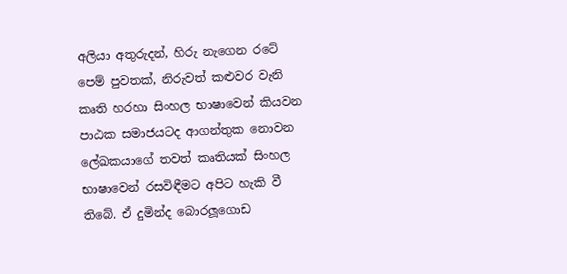අලියා අතුරුදන්, හිරු නැගෙන රටේ පෙම් පුවතක්, නිරුවත් කළුවර වැනි කෘති හරහා සිංහල භාෂාවෙන් කියවන පාඨක සමාජයටද ආගන්තුක නොවන ලේඛකයාගේ තවත් කෘතියක් සිංහල භාෂාවෙන් රසවිඳීමට අපිට හැකි වී තිබේ. ඒ දුමින්ද බොරලූගොඩ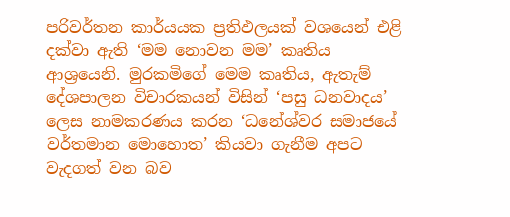පරිවර්තන කාර්යයක ප්‍රතිඵලයක් වශයෙන් එළි දක්වා ඇති ‘මම නොවන මම’ කෘතිය ආශ්‍රයෙනි. මුරකමිගේ මෙම කෘතිය, ඇතැම් දේශපාලන විචාරකයන් විසින් ‘පසු ධනවාදය’ ලෙස නාමකරණය කරන ‘ධනේශ්වර සමාජයේ වර්තමාන මොහොත’ කියවා ගැනීම අපට වැදගත් වන බව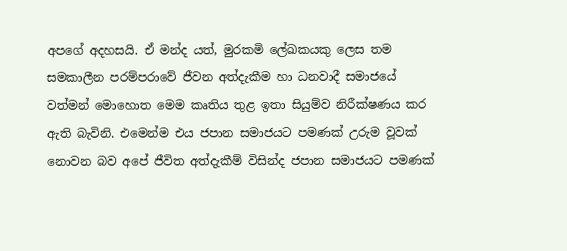අපගේ අදහසයි. ඒ මන්ද යත්, මුරකමි ලේඛකයකු ලෙස තම සමකාලීන පරම්පරාවේ ජීවන අත්දැකීම හා ධනවාදී සමාජයේ වත්මන් මොහොත මෙම කෘතිය තුළ ඉතා සියුම්ව නිරීක්ෂණය කර ඇති බැවිනි. එමෙන්ම එය ජපාන සමාජයට පමණක් උරුම වූවක් නොවන බව අපේ ජීවිත අත්දැකීම් විසින්ද ජපාන සමාජයට පමණක්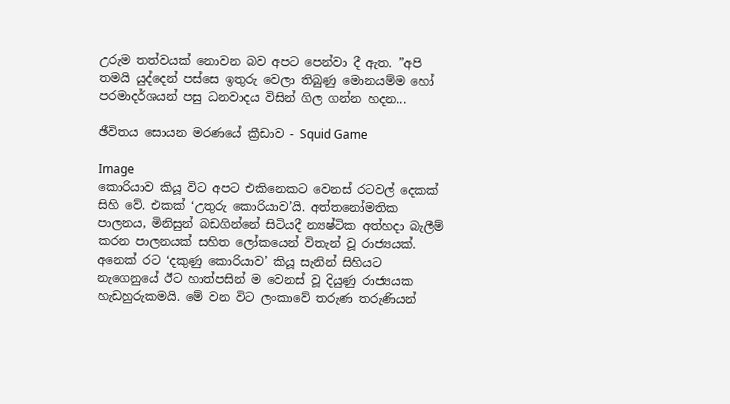උරුම තත්වයක් නොවන බව අපට පෙන්වා දී ඇත. ”අපි තමයි යුද්දෙන් පස්සෙ ඉතුරු වෙලා තිබුණු මොනයම්ම හෝ පරමාදර්ශයන් පසු ධනවාදය විසින් ගිල ගන්න හදන...

ඡීවිතය සොයන මරණයේ ක්‍රීඩාව - Squid Game

Image
කොරියාව කියූ විට අපට එකිනෙකට වෙනස් රටවල් දෙකක් සිහි වේ. එකක් ‘උතුරු කොරියාව’යි. අත්තනෝමතික පාලනය, මිනිසුන් බඩගින්නේ සිටියදී න්‍යෂ්ටික අත්හදා බැලීම් කරන පාලනයක් සහිත ලෝකයෙන් විතැන් වූ රාජ්‍යයක්. අනෙක් රට ‘දකුණු කොරියාව’ කියූ සැනින් සිහියට නැගෙනුයේ ඊට හාත්පසින් ම වෙනස් වූ දියුණු රාජ්‍යයක හැඩහුරුකමයි. මේ වන විට ලංකාවේ තරුණ තරුණියන්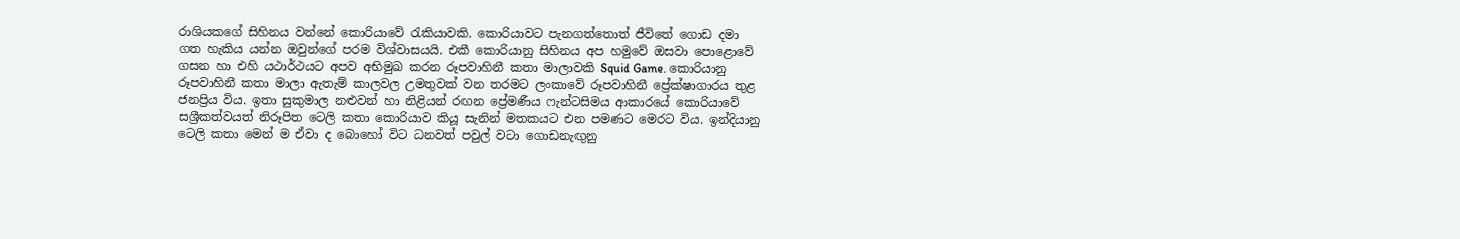රාශියකගේ සිහිනය වන්නේ කොරියාවේ රැකියාවකි. කොරියාවට පැනගත්තොත් ජීවිතේ ගොඩ දමා ගත හැකිය යන්න ඔවුන්ගේ පරම විශ්වාසයයි. එකී කොරියානු සිහිනය අප හමුවේ ඔසවා පොළොවේ ගසන හා එහි යථාර්ථයට අපව අභිමුඛ කරන රූපවාහිනී කතා මාලාවකි Squid Game. කොරියානු රූපවාහිනී කතා මාලා ඇතැම් කාලවල උමතුවක් වන තරමට ලංකාවේ රූපවාහිනී ප්‍රේක්ෂාගාරය තුළ ජනප්‍රිය විය. ඉතා සුකුමාල නළුවන් හා නිළියන් රඟන ප්‍රේමණීය ෆැන්ටසිමය ආකාරයේ කොරියාවේ සශ්‍රීකත්වයත් නිරූපිත ටෙලි කතා කොරියාව කියූ සැනින් මතකයට එන පමණට මෙරට විය. ඉන්දියානු ටෙලි කතා මෙන් ම ඒවා ද බොහෝ විට ධනවත් පවුල් වටා ගොඩනැඟුනු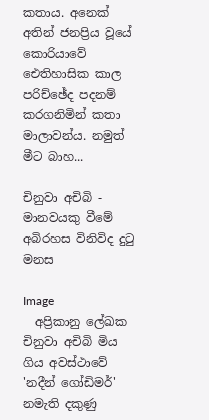කතාය. අනෙක් අතින් ජනප්‍රිය වූයේ කොරියාවේ ඓතිහාසික කාල පරිච්ඡේද පදනම් කරගනිමින් කතා මාලාවන්ය. නමුත් මීට බාහ...

චිනුවා අචිබි - මානවයකු වීමේ අබිරහස විනිවිද දුටු මනස

Image
  අප්‍රිකානු ලේඛක චිනුවා අචිබි මිය ගිය අවස්ථාවේ 'නදීන් ගෝඩිමර්' නමැති දකුණු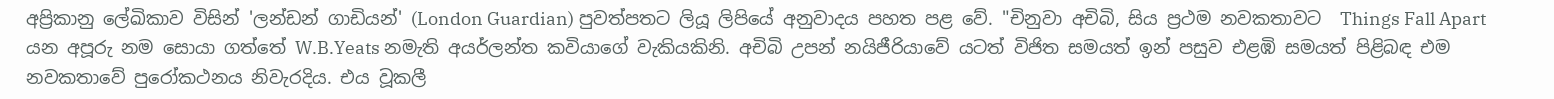අප්‍රිකානු ලේඛිකාව විසින් 'ලන්ඩන් ගාඩියන්' (London Guardian) පුවත්පතට ලියූ ලිපියේ අනුවාදය පහත පළ වේ. "චිනුවා අචිබි, සිය ප්‍රථම නවකතාවට  Things Fall Apart යන අපූරු නම සොයා ගත්තේ W.B.Yeats නමැති අයර්ලන්ත කවියාගේ වැකියකිනි. අචිබි උපන් නයිජීරියාවේ යටත් විජිත සමයත් ඉන් පසුව එළඹි සමයත් පිළිබඳ එම නවකතාවේ පුරෝකථනය නිවැරදිය. එය වූකලී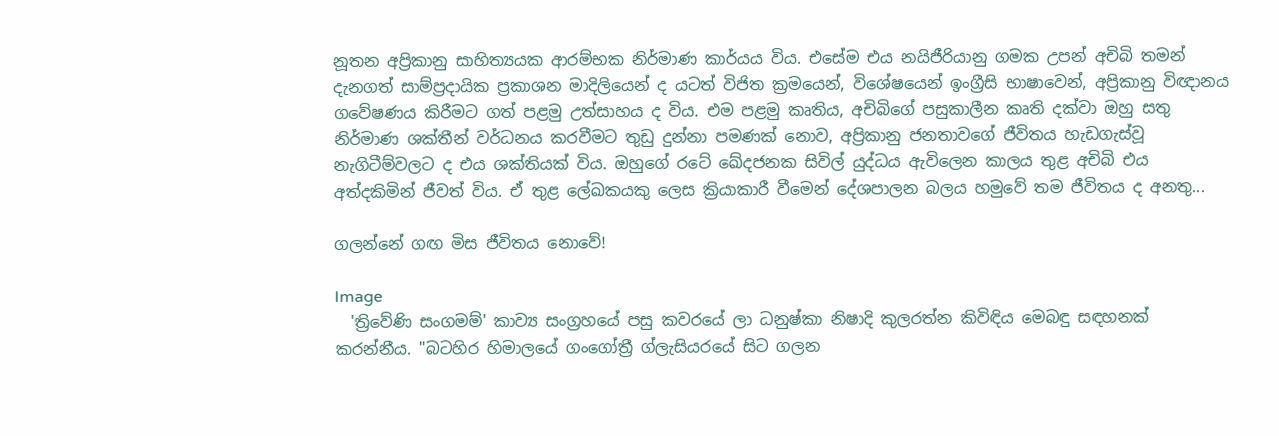නූතන අප්‍රිකානු සාහිත්‍යයක ආරම්භක නිර්මාණ කාර්යය විය. එසේම එය නයිජීරියානු ගමක උපන් අචිබි තමන් දැනගත් සාම්ප්‍රදායික ප්‍රකාශන මාදිලියෙන් ද යටත් විජිත ක්‍රමයෙන්, විශේෂයෙන් ඉංග්‍රීසි භාෂාවෙන්, අප්‍රිකානු විඥානය ගවේෂණය කිරීමට ගත් පළමු උත්සාහය ද විය. එම පළමු කෘතිය, අචිබිගේ පසුකාලීන කෘති දක්වා ඔහු සතු නිර්මාණ ශක්තීන් වර්ධනය කරවීමට තුඩු දුන්නා පමණක් නොව, අප්‍රිකානු ජනතාවගේ ජීවිතය හැඩගැස්වූ නැගිටීම්වලට ද එය ශක්තියක් විය. ඔහුගේ රටේ ඛේදජනක සිවිල් යුද්ධය ඇවිලෙන කාලය තුළ අචිබි එය අත්දකිමින් ජීවත් විය. ඒ තුළ ලේඛකයකු ලෙස ක්‍රියාකාරී වීමෙන් දේශපාලන බලය හමුවේ තම ජීවිතය ද අනතු...

ගලන්නේ ගඟ මිස ජීවිතය නොවේ!

Image
  'ත්‍රිවේණි සංගමම්' කාව්‍ය සංග්‍රහයේ පසු කවරයේ ලා ධනුෂ්කා නිෂාදි කුලරත්න කිවිඳිය මෙබඳු සඳහනක් කරන්නීය. "බටහිර හිමාලයේ ගංගෝත්‍රී ග්ලැසියරයේ සිට ගලන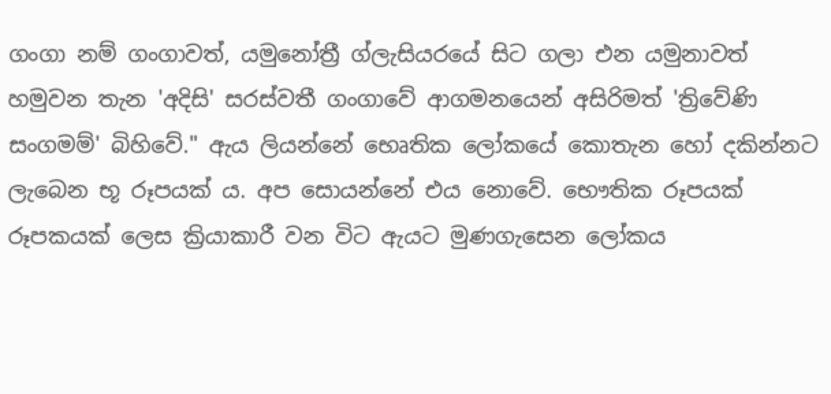ගංගා නම් ගංගාවත්, යමුනෝත්‍රී ග්ලැසියරයේ සිට ගලා එන යමුනාවත් හමුවන තැන 'අදිසි' සරස්වතී ගංගාවේ ආගමනයෙන් අසිරිමත් 'ත්‍රිවේණි සංගමම්' බිහිවේ." ඇය ලියන්නේ භෙෘතික ලෝකයේ කොතැන හෝ දකින්නට ලැබෙන භූ රූපයක් ය. අප සොයන්නේ එය නොවේ. භෞතික රූපයක් රූපකයක් ලෙස ක්‍රියාකාරී වන විට ඇයට මුණගැසෙන ලෝකය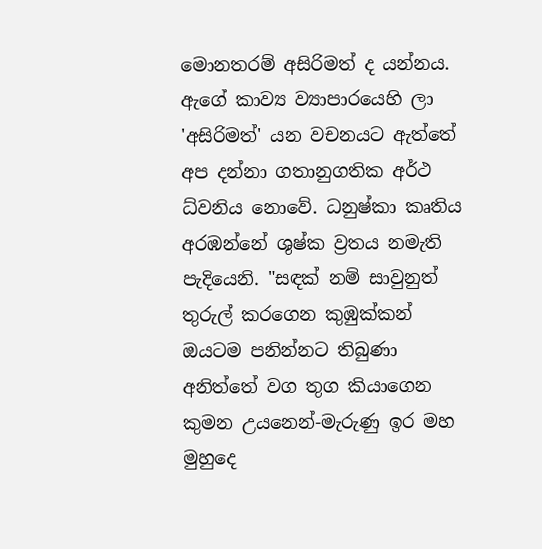මොනතරම් අසිරිමත් ද යන්නය.  ඇගේ කාව්‍ය ව්‍යාපාරයෙහි ලා 'අසිරිමත්' යන වචනයට ඇත්තේ අප දන්නා ගතානුගතික අර්ථ ධ්වනිය නොවේ. ධනුෂ්කා කෘතිය අරඹන්නේ ශුෂ්ක ව්‍රතය නමැති පැදියෙනි. "සඳක් නම් සාවුනුත් තුරුල් කරගෙන කුඹුක්කන් ඔයටම පනින්නට තිබුණා අනිත්තේ වග තුග කියාගෙන කුමන උයනෙන්-මැරුණු ඉර මහ මුහුදෙ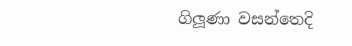ගිලූණා වසන්තෙදි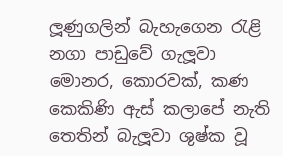ලූණුගලින් බැහැගෙන රැළි නගා පාඩුවේ ගැලූවා මොනර, කොරවක්, කණ කෙකිණි ඇස් කලාපේ නැති තෙතින් බැලූවා ශුෂ්ක වූ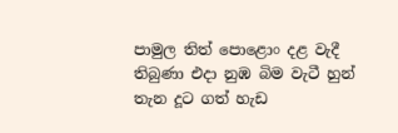පාමුල තිත් පොළොං දළ වැදී තිබුණා එදා නුඹ බිම වැටී හුන් තැන දූට ගත් හැඩ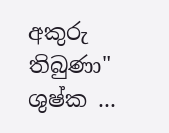අකුරු තිබුණා" ශුෂ්ක ...